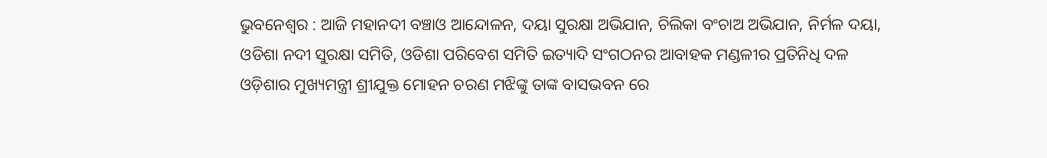ଭୁବନେଶ୍ୱର : ଆଜି ମହାନଦୀ ବଞ୍ଚାଓ ଆନ୍ଦୋଳନ, ଦୟା ସୁରକ୍ଷା ଅଭିଯାନ, ଚିଲିକା ବଂଚାଅ ଅଭିଯାନ, ନିର୍ମଳ ଦୟା, ଓଡିଶା ନଦୀ ସୁରକ୍ଷା ସମିତି, ଓଡିଶା ପରିବେଶ ସମିତି ଇତ୍ୟାଦି ସଂଗଠନର ଆବାହକ ମଣ୍ଡଳୀର ପ୍ରତିନିଧି ଦଳ ଓଡ଼ିଶାର ମୁଖ୍ୟମନ୍ତ୍ରୀ ଶ୍ରୀଯୁକ୍ତ ମୋହନ ଚରଣ ମଝିଙ୍କୁ ତାଙ୍କ ବାସଭବନ ରେ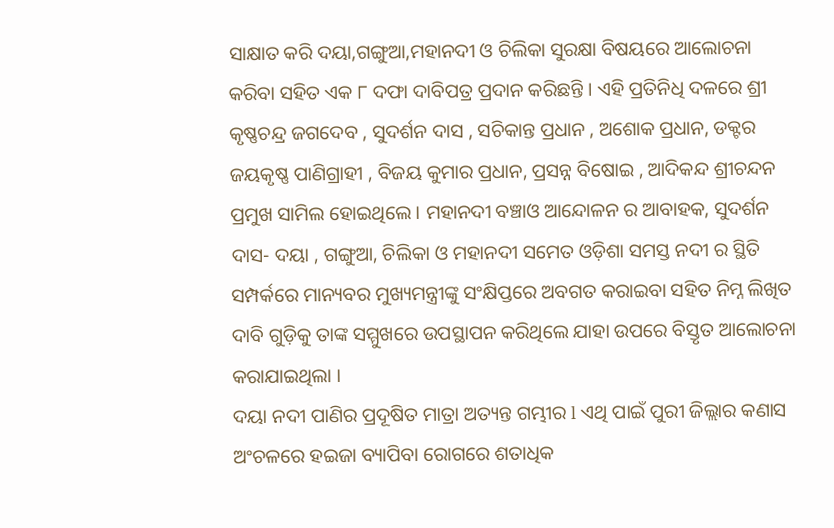ସାକ୍ଷାତ କରି ଦୟା,ଗଙ୍ଗୁଆ,ମହାନଦୀ ଓ ଚିଲିକା ସୁରକ୍ଷା ବିଷୟରେ ଆଲୋଚନା କରିବା ସହିତ ଏକ ୮ ଦଫା ଦାବିପତ୍ର ପ୍ରଦାନ କରିଛନ୍ତି । ଏହି ପ୍ରତିନିଧି ଦଳରେ ଶ୍ରୀ କୃଷ୍ଣଚନ୍ଦ୍ର ଜଗଦେବ , ସୁଦର୍ଶନ ଦାସ , ସଚିକାନ୍ତ ପ୍ରଧାନ , ଅଶୋକ ପ୍ରଧାନ, ଡକ୍ଟର ଜୟକୃଷ୍ଣ ପାଣିଗ୍ରାହୀ , ବିଜୟ କୁମାର ପ୍ରଧାନ, ପ୍ରସନ୍ନ ବିଷୋଇ , ଆଦିକନ୍ଦ ଶ୍ରୀଚନ୍ଦନ ପ୍ରମୁଖ ସାମିଲ ହୋଇଥିଲେ । ମହାନଦୀ ବଞ୍ଚାଓ ଆନ୍ଦୋଳନ ର ଆବାହକ, ସୁଦର୍ଶନ ଦାସ- ଦୟା , ଗଙ୍ଗୁଆ, ଚିଲିକା ଓ ମହାନଦୀ ସମେତ ଓଡ଼ିଶା ସମସ୍ତ ନଦୀ ର ସ୍ଥିତି ସମ୍ପର୍କରେ ମାନ୍ୟବର ମୁଖ୍ୟମନ୍ତ୍ରୀଙ୍କୁ ସଂକ୍ଷିପ୍ତରେ ଅବଗତ କରାଇବା ସହିତ ନିମ୍ନ ଲିଖିତ ଦାବି ଗୁଡ଼ିକୁ ତାଙ୍କ ସମ୍ମୁଖରେ ଉପସ୍ଥାପନ କରିଥିଲେ ଯାହା ଉପରେ ବିସ୍ତୃତ ଆଲୋଚନା କରାଯାଇଥିଲା ।
ଦୟା ନଦୀ ପାଣିର ପ୍ରଦୂଷିତ ମାତ୍ରା ଅତ୍ୟନ୍ତ ଗମ୍ଭୀର l ଏଥି ପାଇଁ ପୁରୀ ଜିଲ୍ଲାର କଣାସ ଅଂଚଳରେ ହଇଜା ବ୍ୟାପିବା ରୋଗରେ ଶତାଧିକ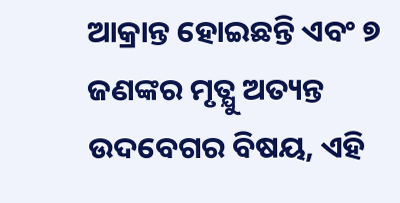ଆକ୍ରାନ୍ତ ହୋଇଛନ୍ତି ଏବଂ ୭ ଜଣଙ୍କର ମୃତ୍ଯୁ ଅତ୍ୟନ୍ତ ଉଦବେଗର ବିଷୟ, ଏହି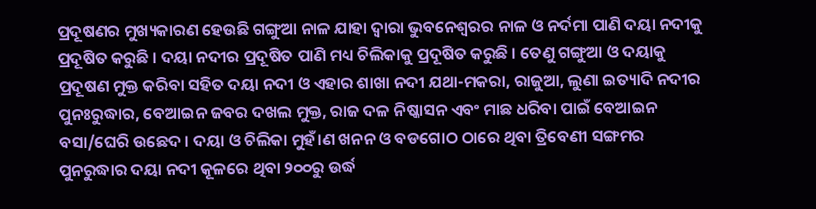ପ୍ରଦୂଷଣର ମୁଖ୍ୟକାରଣ ହେଉଛି ଗଙ୍ଗୁଆ ନାଳ ଯାହା ଦ୍ବାରା ଭୁବନେଶ୍ୱରର ନାଳ ଓ ନର୍ଦମା ପାଣି ଦୟା ନଦୀକୁ ପ୍ରଦୂଷିତ କରୁଛି । ଦୟା ନଦୀର ପ୍ରଦୂଷିତ ପାଣି ମଧ୍ୟ ଚିଲିକାକୁ ପ୍ରଦୂଷିତ କରୁଛି । ତେଣୁ ଗଙ୍ଗୁଆ ଓ ଦୟାକୁ ପ୍ରଦୂଷଣ ମୁକ୍ତ କରିବା ସହିତ ଦୟା ନଦୀ ଓ ଏହାର ଶାଖା ନଦୀ ଯଥା-ମକରା, ରାଜୁଆ, ଲୁଣା ଇତ୍ୟାଦି ନଦୀର ପୁନଃରୁଦ୍ଧାର, ବେଆଇନ ଜବର ଦଖଲ ମୁକ୍ତ, ରାଜ ଦଳ ନିଷ୍କାସନ ଏବଂ ମାଛ ଧରିବା ପାଇଁ ବେଆଇନ ବସା/ଘେରି ଉଛେଦ । ଦୟା ଓ ଚିଲିକା ମୁହଁ।ଣ ଖନନ ଓ ବଡଗୋଠ ଠାରେ ଥିବା ତ୍ରିବେଣୀ ସଙ୍ଗମର ପୁନରୁଦ୍ଧାର ଦୟା ନଦୀ କୂଳରେ ଥିବା ୨୦୦ରୁ ଉର୍ଦ୍ଧ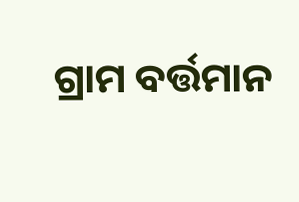ଗ୍ରାମ ବର୍ତ୍ତମାନ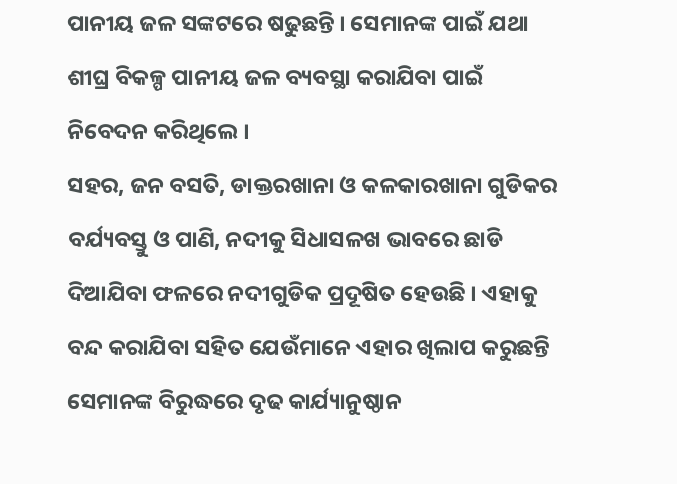ପାନୀୟ ଜଳ ସଙ୍କଟରେ ଷଢୁଛନ୍ତି । ସେମାନଙ୍କ ପାଇଁ ଯଥା ଶୀଘ୍ର ବିକଳ୍ପ ପାନୀୟ ଜଳ ବ୍ୟବସ୍ଥା କରାଯିବା ପାଇଁ ନିବେଦନ କରିଥିଲେ ।
ସହର, ଜନ ବସତି, ଡାକ୍ତରଖାନା ଓ କଳକାରଖାନା ଗୁଡିକର ବର୍ଯ୍ୟବସ୍ତୁ ଓ ପାଣି, ନଦୀକୁ ସିଧାସଳଖ ଭାବରେ ଛାଡି ଦିଆଯିବା ଫଳରେ ନଦୀଗୁଡିକ ପ୍ରଦୂଷିତ ହେଉଛି । ଏହାକୁ ବନ୍ଦ କରାଯିବା ସହିତ ଯେଉଁମାନେ ଏହାର ଖିଲାପ କରୁଛନ୍ତି ସେମାନଙ୍କ ବିରୁଦ୍ଧରେ ଦୃଢ କାର୍ଯ୍ୟାନୁଷ୍ଠାନ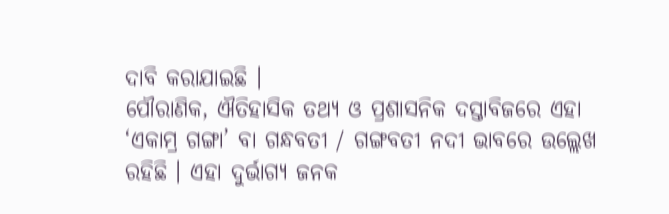ଦାବି କରାଯାଇଛି ।
ପୌରାଣିକ, ଐତିହାସିକ ତଥ୍ୟ ଓ ପ୍ରଶାସନିକ ଦସ୍ତାବିଜରେ ଏହା ‘ଏକାମ୍ର ଗଙ୍ଗା’ ବା ଗନ୍ଧବତୀ / ଗଙ୍ଗବତୀ ନଦୀ ଭାବରେ ଉଲ୍ଲେଖ ରହିଛି । ଏହା ଦୁର୍ଭାଗ୍ୟ ଜନକ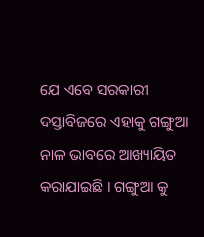ଯେ ଏବେ ସରକାରୀ ଦସ୍ତାବିଜରେ ଏହାକୁ ଗଙ୍ଗୁଆ ନାଳ ଭାବରେ ଆଖ୍ୟାୟିତ କରାଯାଇଛି । ଗଙ୍ଗୁଆ କୁ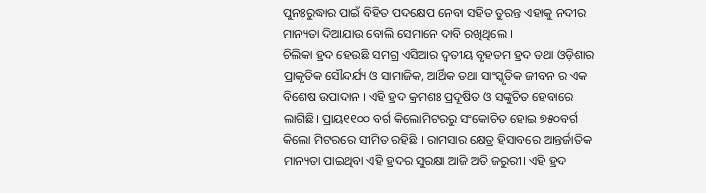ପୁନଃରୁଦ୍ଧାର ପାଇଁ ବିହିତ ପଦକ୍ଷେପ ନେବା ସହିତ ତୁରନ୍ତ ଏହାକୁ ନଦୀର ମାନ୍ୟତା ଦିଆଯାଉ ବୋଲି ସେମାନେ ଦାବି ରଖିଥିଲେ ।
ଚିଲିକା ହ୍ରଦ ହେଉଛି ସମଗ୍ର ଏସିଆର ଦ୍ୱତୀୟ ବୃହତମ ହ୍ରଦ ତଥା ଓଡ଼ିଶାର ପ୍ରାକୃତିକ ସୌନ୍ଦର୍ଯ୍ୟ ଓ ସାମାଜିକ, ଆର୍ଥିକ ତଥା ସାଂସ୍କୃତିକ ଜୀବନ ର ଏକ ବିଶେଷ ଉପାଦାନ । ଏହି ହ୍ରଦ କ୍ରମଶଃ ପ୍ରଦୂଷିତ ଓ ସଙ୍କୁଚିତ ହେବାରେ ଲାଗିଛି। ପ୍ରାୟ୧୧୦୦ ବର୍ଗ କିଲୋମିଟରରୁ ସଂକୋଚିତ ହୋଇ ୭୫୦ବର୍ଗ କିଲୋ ମିଟରରେ ସୀମିତ ରହିଛି । ରାମସାର କ୍ଷେତ୍ର ହିସାବରେ ଆନ୍ତର୍ଜାତିକ ମାନ୍ୟତା ପାଇଥିବା ଏହି ହ୍ରଦର ସୁରକ୍ଷା ଆଜି ଅତି ଜରୁରୀ। ଏହି ହ୍ରଦ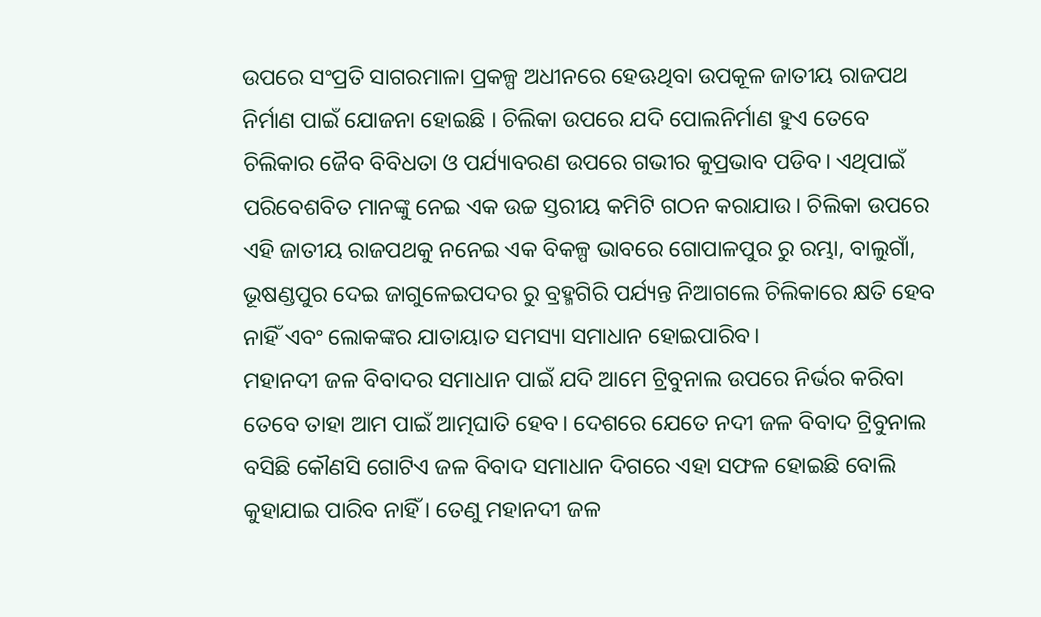ଉପରେ ସଂପ୍ରତି ସାଗରମାଳା ପ୍ରକଳ୍ପ ଅଧୀନରେ ହେଊଥିବା ଉପକୂଳ ଜାତୀୟ ରାଜପଥ ନିର୍ମାଣ ପାଇଁ ଯୋଜନା ହୋଇଛି । ଚିଲିକା ଉପରେ ଯଦି ପୋଲନିର୍ମାଣ ହୁଏ ତେବେ ଚିଲିକାର ଜୈବ ବିବିଧତା ଓ ପର୍ଯ୍ୟାବରଣ ଉପରେ ଗଭୀର କୁପ୍ରଭାବ ପଡିବ। ଏଥିପାଇଁ ପରିବେଶବିତ ମାନଙ୍କୁ ନେଇ ଏକ ଉଚ୍ଚ ସ୍ତରୀୟ କମିଟି ଗଠନ କରାଯାଉ। ଚିଲିକା ଉପରେ ଏହି ଜାତୀୟ ରାଜପଥକୁ ନନେଇ ଏକ ବିକଳ୍ପ ଭାବରେ ଗୋପାଳପୁର ରୁ ରମ୍ଭା, ବାଲୁଗାଁ, ଭୂଷଣ୍ଡପୁର ଦେଇ ଜାଗୁଳେଇପଦର ରୁ ବ୍ରହ୍ମଗିରି ପର୍ଯ୍ୟନ୍ତ ନିଆଗଲେ ଚିଲିକାରେ କ୍ଷତି ହେବ ନାହିଁ ଏବଂ ଲୋକଙ୍କର ଯାତାୟାତ ସମସ୍ୟା ସମାଧାନ ହୋଇପାରିବ।
ମହାନଦୀ ଜଳ ବିବାଦର ସମାଧାନ ପାଇଁ ଯଦି ଆମେ ଟ୍ରିବୁନାଲ ଉପରେ ନିର୍ଭର କରିବା ତେବେ ତାହା ଆମ ପାଇଁ ଆତ୍ମଘାତି ହେବ। ଦେଶରେ ଯେତେ ନଦୀ ଜଳ ବିବାଦ ଟ୍ରିବୁନାଲ ବସିଛି କୌଣସି ଗୋଟିଏ ଜଳ ବିବାଦ ସମାଧାନ ଦିଗରେ ଏହା ସଫଳ ହୋଇଛି ବୋଲି କୁହାଯାଇ ପାରିବ ନାହିଁ । ତେଣୁ ମହାନଦୀ ଜଳ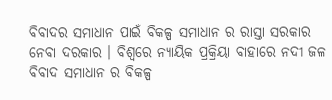ବିବାଦର ସମାଧାନ ପାଇଁ ବିକଳ୍ପ ସମାଧାନ ର ରାସ୍ତା ସରକାର ନେବା ଦରକାର । ବିଶ୍ୱରେ ନ୍ୟାୟିକ ପ୍ରକ୍ରିୟା ବାହାରେ ନଦୀ ଜଳ ବିବାଦ ସମାଧାନ ର ବିକଳ୍ପ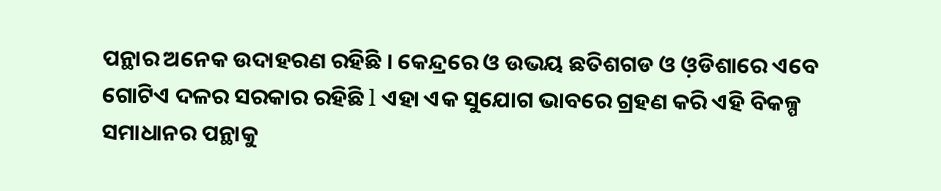ପନ୍ଥାର ଅନେକ ଉଦାହରଣ ରହିଛି । କେନ୍ଦ୍ରରେ ଓ ଉଭୟ ଛତିଶଗଡ ଓ ଓ଼ଡିଶାରେ ଏବେ ଗୋଟିଏ ଦଳର ସରକାର ରହିଛି l ଏହା ଏକ ସୁଯୋଗ ଭାବରେ ଗ୍ରହଣ କରି ଏହି ବିକଳ୍ପ ସମାଧାନର ପନ୍ଥାକୁ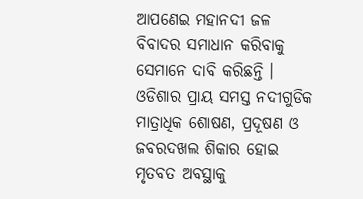ଆପଣେଇ ମହାନଦୀ ଜଳ ବିବାଦର ସମାଧାନ କରିବାକୁ ସେମାନେ ଦାବି କରିଛନ୍ତି ।
ଓଡିଶାର ପ୍ରାୟ ସମସ୍ତ ନଦୀଗୁଡିକ ମାତ୍ରାଧିକ ଶୋଷଣ, ପ୍ରଦୂଷଣ ଓ ଜବରଦଖଲ ଶିକାର ହୋଇ ମୃତବତ ଅବସ୍ଥାକୁ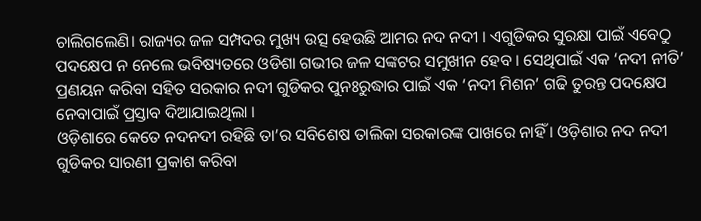ଚାଲିଗଲେଣି। ରାଜ୍ୟର ଜଳ ସମ୍ପଦର ମୁଖ୍ୟ ଉତ୍ସ ହେଉଛି ଆମର ନଦ ନଦୀ । ଏଗୁଡିକର ସୁରକ୍ଷା ପାଇଁ ଏବେଠୁ ପଦକ୍ଷେପ ନ ନେଲେ ଭବିଷ୍ୟତରେ ଓଡିଶା ଗଭୀର ଜଳ ସଙ୍କଟର ସମୁଖୀନ ହେବ । ସେଥିପାଇଁ ଏକ ‘ନଦୀ ନୀତି’ ପ୍ରଣୟନ କରିବା ସହିତ ସରକାର ନଦୀ ଗୁଡିକର ପୁନଃରୁଦ୍ଧାର ପାଇଁ ଏକ ‘ନଦୀ ମିଶନ’ ଗଢି ତୁରନ୍ତ ପଦକ୍ଷେପ ନେବାପାଇଁ ପ୍ରସ୍ତାବ ଦିଆଯାଇଥିଲା ।
ଓଡ଼ିଶାରେ କେତେ ନଦନଦୀ ରହିଛି ତା’ର ସବିଶେଷ ତାଲିକା ସରକାରଙ୍କ ପାଖରେ ନାହିଁ । ଓଡ଼ିଶାର ନଦ ନଦୀ ଗୁଡିକର ସାରଣୀ ପ୍ରକାଶ କରିବା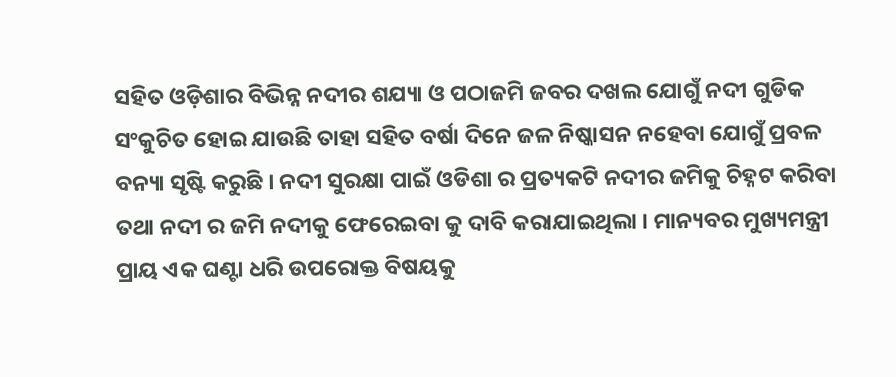ସହିତ ଓଡ଼ିଶାର ବିଭିନ୍ନ ନଦୀର ଶଯ୍ୟା ଓ ପଠାଜମି ଜବର ଦଖଲ ଯୋଗୁଁ ନଦୀ ଗୁଡିକ ସଂକୁଚିତ ହୋଇ ଯାଉଛି ତାହା ସହିତ ବର୍ଷା ଦିନେ ଜଳ ନିଷ୍କାସନ ନହେବା ଯୋଗୁଁ ପ୍ରବଳ ବନ୍ୟା ସୃଷ୍ଟି କରୁଛି । ନଦୀ ସୁରକ୍ଷା ପାଇଁ ଓଡିଶା ର ପ୍ରତ୍ୟକଟି ନଦୀର ଜମିକୁ ଚିହ୍ନଟ କରିବା ତଥା ନଦୀ ର ଜମି ନଦୀକୁ ଫେରେଇବା କୁ ଦାବି କରାଯାଇଥିଲା । ମାନ୍ୟବର ମୁଖ୍ୟମନ୍ତ୍ରୀ ପ୍ରାୟ ଏକ ଘଣ୍ଟା ଧରି ଉପରୋକ୍ତ ବିଷୟକୁ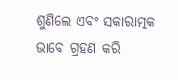ଶୁଣିଲେ ଏବଂ ସକାରାତ୍ମକ ଭାବେ ଗ୍ରହଣ କରି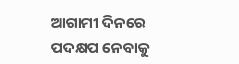ଆଗାମୀ ଦିନରେ ପଦକ୍ଷପ ନେବାକୁ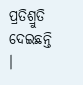ପ୍ରତିଶ୍ରୁତି ଦେଇଛନ୍ତି ।